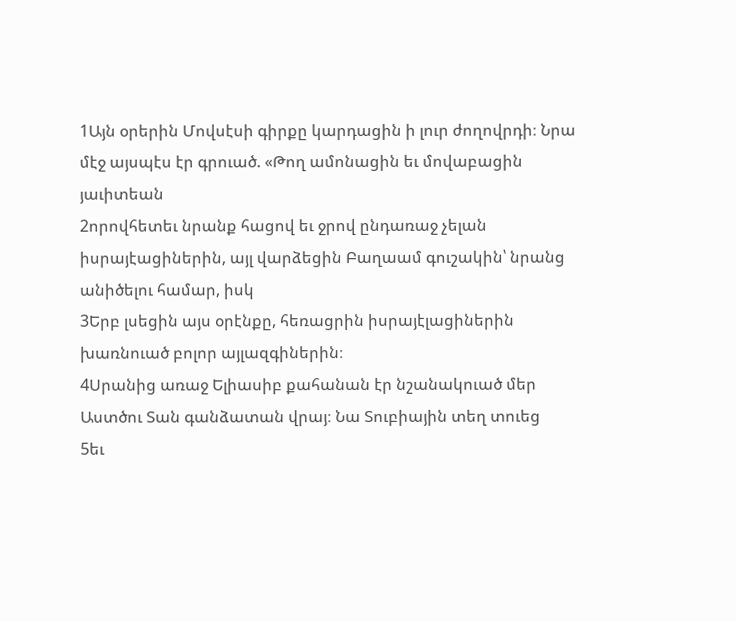1Այն օրերին Մովսէսի գիրքը կարդացին ի լուր ժողովրդի։ Նրա մէջ այսպէս էր գրուած. «Թող ամոնացին եւ մովաբացին յաւիտեան
2որովհետեւ նրանք հացով եւ ջրով ընդառաջ չելան իսրայէացիներին, այլ վարձեցին Բաղաամ գուշակին՝ նրանց անիծելու համար, իսկ
3Երբ լսեցին այս օրէնքը, հեռացրին իսրայէլացիներին խառնուած բոլոր այլազգիներին։
4Սրանից առաջ Ելիասիբ քահանան էր նշանակուած մեր Աստծու Տան գանձատան վրայ։ Նա Տուբիային տեղ տուեց
5եւ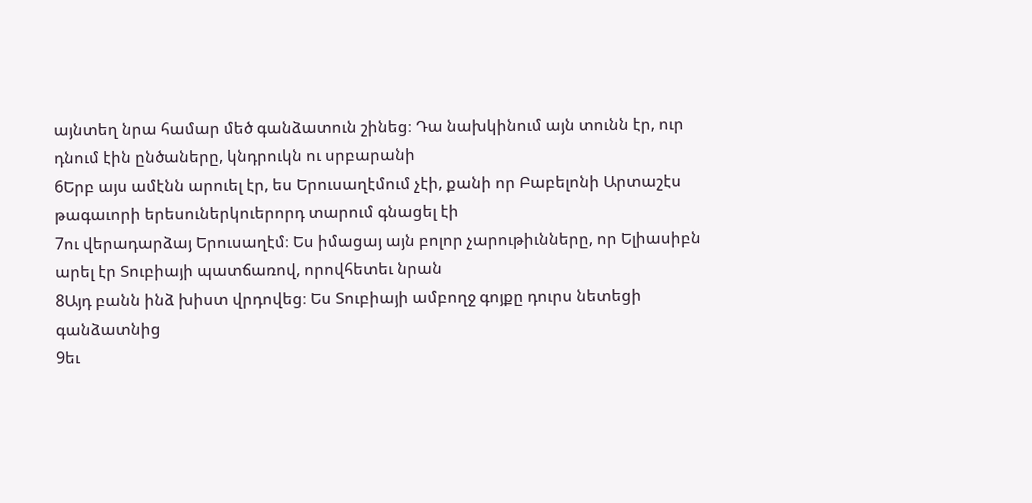այնտեղ նրա համար մեծ գանձատուն շինեց։ Դա նախկինում այն տունն էր, ուր դնում էին ընծաները, կնդրուկն ու սրբարանի
6Երբ այս ամէնն արուել էր, ես Երուսաղէմում չէի, քանի որ Բաբելոնի Արտաշէս թագաւորի երեսուներկուերորդ տարում գնացել էի
7ու վերադարձայ Երուսաղէմ։ Ես իմացայ այն բոլոր չարութիւնները, որ Ելիասիբն արել էր Տուբիայի պատճառով, որովհետեւ նրան
8Այդ բանն ինձ խիստ վրդովեց։ Ես Տուբիայի ամբողջ գոյքը դուրս նետեցի գանձատնից
9եւ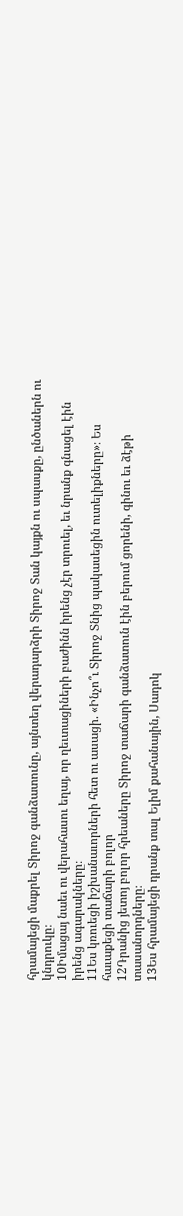հրամայեցի մաքրել Տիրոջ գանձատունը, այնտեղ վերադարձրի Տիրոջ Տան կայքն ու սպասքը, ընծաներն ու կնդրուկը։
10Իմացայ նաեւ ու վերահասու եղայ, որ ղեւտացիների բաժինն իրենց չէր տրուել, եւ նրանք գնացել էին իրենց ագարակները։
11Ես կռուեցի իշխանաւորների հետ ու ասացի. «Ինչո՞ւ Տիրոջ Տնից պակասեցին ուտելիքները»։ Ես հաւաքեցի տաճարի բոլոր
12Դրանից յետոյ բոլոր հրեաները Տիրոջ տաճարի գանձատուն էին բերում ցորենի, գինու եւ ձէթի տասանորդները։
13Ես հրամայեցի դրանք տալ Ելիմ քահանային, Սադոկ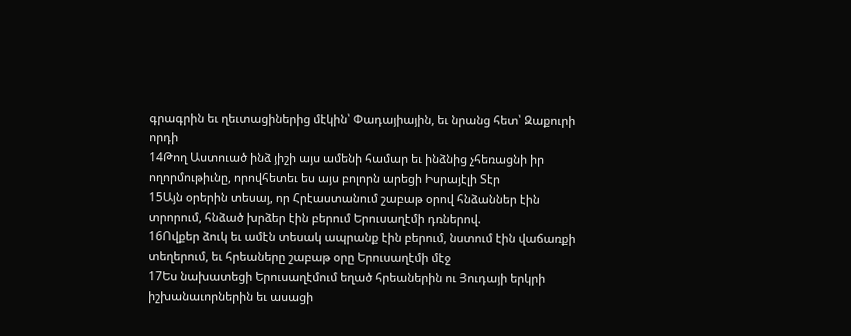գրագրին եւ ղեւտացիներից մէկին՝ Փադայիային, եւ նրանց հետ՝ Զաքուրի որդի
14Թող Աստուած ինձ յիշի այս ամենի համար եւ ինձնից չհեռացնի իր ողորմութիւնը, որովհետեւ ես այս բոլորն արեցի Իսրայէլի Տէր
15Այն օրերին տեսայ, որ Հրէաստանում շաբաթ օրով հնձաններ էին տրորում, հնձած խրձեր էին բերում Երուսաղէմի դռներով.
16Ովքեր ձուկ եւ ամէն տեսակ ապրանք էին բերում, նստում էին վաճառքի տեղերում, եւ հրեաները շաբաթ օրը Երուսաղէմի մէջ
17Ես նախատեցի Երուսաղէմում եղած հրեաներին ու Յուդայի երկրի իշխանաւորներին եւ ասացի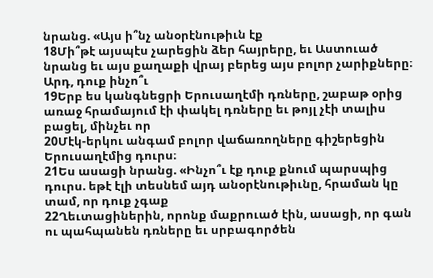նրանց. «Այս ի՞նչ անօրէնութիւն էք
18Մի՞թէ այսպէս չարեցին ձեր հայրերը, եւ Աստուած նրանց եւ այս քաղաքի վրայ բերեց այս բոլոր չարիքները։ Արդ, դուք ինչո՞ւ
19Երբ ես կանգնեցրի Երուսաղէմի դռները, շաբաթ օրից առաջ հրամայում էի փակել դռները եւ թոյլ չէի տալիս բացել, մինչեւ որ
20Մէկ-երկու անգամ բոլոր վաճառողները գիշերեցին Երուսաղէմից դուրս։
21Ես ասացի նրանց. «Ինչո՞ւ էք դուք քնում պարսպից դուրս. եթէ էլի տեսնեմ այդ անօրէնութիւնը, հրաման կը տամ, որ դուք չգաք
22Ղեւտացիներին, որոնք մաքրուած էին, ասացի, որ գան ու պահպանեն դռները եւ սրբագործեն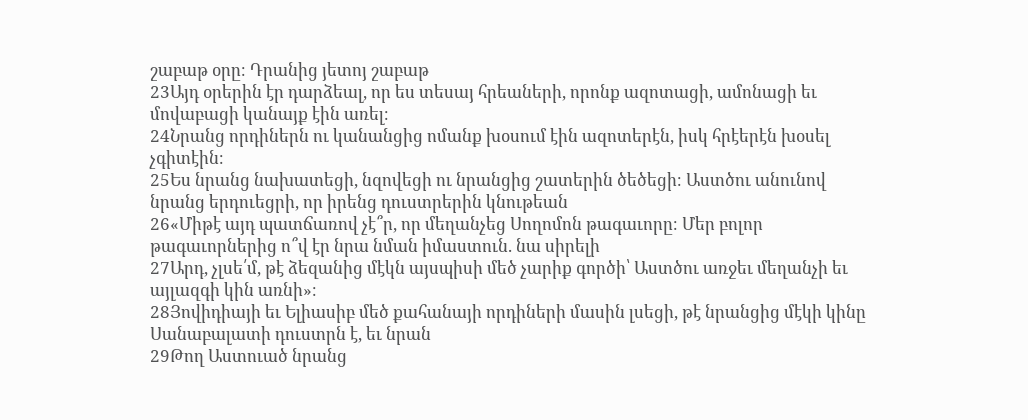շաբաթ օրը։ Դրանից յետոյ շաբաթ
23Այդ օրերին էր դարձեալ, որ ես տեսայ հրեաների, որոնք ազոտացի, ամոնացի եւ մովաբացի կանայք էին առել։
24Նրանց որդիներն ու կանանցից ոմանք խօսում էին ազոտերէն, իսկ հրէերէն խօսել չգիտէին։
25Ես նրանց նախատեցի, նզովեցի ու նրանցից շատերին ծեծեցի։ Աստծու անունով նրանց երդուեցրի, որ իրենց դուստրերին կնութեան
26«Միթէ այդ պատճառով չէ՞ր, որ մեղանչեց Սողոմոն թագաւորը։ Մեր բոլոր թագաւորներից ո՞վ էր նրա նման իմաստուն. նա սիրելի
27Արդ, չլսե՛մ, թէ ձեզանից մէկն այսպիսի մեծ չարիք գործի՝ Աստծու առջեւ մեղանչի եւ այլազգի կին առնի»։
28Յովիդիայի եւ Ելիասիբ մեծ քահանայի որդիների մասին լսեցի, թէ նրանցից մէկի կինը Սանաբալատի դուստրն է, եւ նրան
29Թող Աստուած նրանց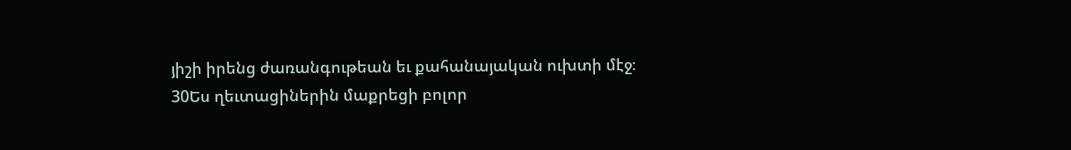յիշի իրենց ժառանգութեան եւ քահանայական ուխտի մէջ։
30Ես ղեւտացիներին մաքրեցի բոլոր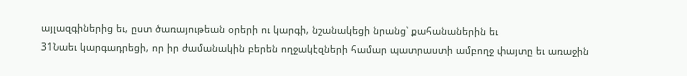այլազգիներից եւ, ըստ ծառայութեան օրերի ու կարգի, նշանակեցի նրանց՝ քահանաներին եւ
31Նաեւ կարգադրեցի, որ իր ժամանակին բերեն ողջակէզների համար պատրաստի ամբողջ փայտը եւ առաջին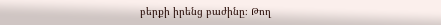բերքի իրենց բաժինը։ Թող